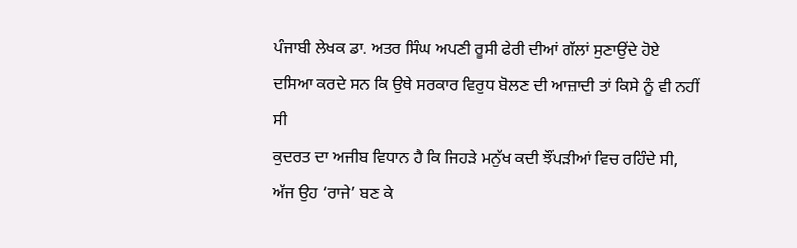ਪੰਜਾਬੀ ਲੇਖਕ ਡਾ. ਅਤਰ ਸਿੰਘ ਅਪਣੀ ਰੂਸੀ ਫੇਰੀ ਦੀਆਂ ਗੱਲਾਂ ਸੁਣਾਉਂਦੇ ਹੋਏ ਦਸਿਆ ਕਰਦੇ ਸਨ ਕਿ ਉਥੇ ਸਰਕਾਰ ਵਿਰੁਧ ਬੋਲਣ ਦੀ ਆਜ਼ਾਦੀ ਤਾਂ ਕਿਸੇ ਨੂੰ ਵੀ ਨਹੀਂ ਸੀ
ਕੁਦਰਤ ਦਾ ਅਜੀਬ ਵਿਧਾਨ ਹੈ ਕਿ ਜਿਹੜੇ ਮਨੁੱਖ ਕਦੀ ਝੌਂਪੜੀਆਂ ਵਿਚ ਰਹਿੰਦੇ ਸੀ, ਅੱਜ ਉਹ ‘ਰਾਜੇ’ ਬਣ ਕੇ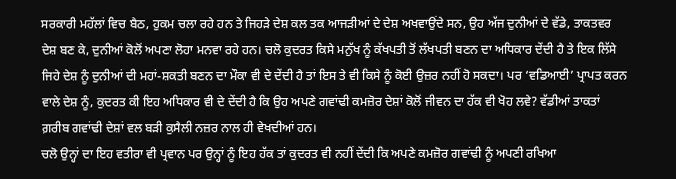ਸਰਕਾਰੀ ਮਹੱਲਾਂ ਵਿਚ ਬੈਠ, ਹੁਕਮ ਚਲਾ ਰਹੇ ਹਨ ਤੇ ਜਿਹੜੇ ਦੇਸ਼ ਕਲ ਤਕ ਆਜੜੀਆਂ ਦੇ ਦੇਸ਼ ਅਖਵਾਉਂਦੇ ਸਨ, ਉਹ ਅੱਜ ਦੁਨੀਆਂ ਦੇ ਵੱਡੇ, ਤਾਕਤਵਰ ਦੇਸ਼ ਬਣ ਕੇ, ਦੁਨੀਆਂ ਕੋਲੋਂ ਅਪਣਾ ਲੋਹਾ ਮਨਵਾ ਰਹੇ ਹਨ। ਚਲੋ ਕੁਦਰਤ ਕਿਸੇ ਮਨੁੱਖ ਨੂੰ ਕੱਖਪਤੀ ਤੋਂ ਲੱਖਪਤੀ ਬਣਨ ਦਾ ਅਧਿਕਾਰ ਦੇਂਦੀ ਹੈ ਤੇ ਇਕ ਲਿੱਸੇ ਜਿਹੇ ਦੇਸ਼ ਨੂੰ ਦੁਨੀਆਂ ਦੀ ਮਹਾਂ-ਸ਼ਕਤੀ ਬਣਨ ਦਾ ਮੌਕਾ ਵੀ ਦੇ ਦੇਂਦੀ ਹੈ ਤਾਂ ਇਸ ਤੇ ਵੀ ਕਿਸੇ ਨੂੰ ਕੋਈ ਉਜ਼ਰ ਨਹੀਂ ਹੋ ਸਕਦਾ। ਪਰ ‘ਵਡਿਆਈ’ ਪ੍ਰਾਪਤ ਕਰਨ ਵਾਲੇ ਦੇਸ਼ ਨੂੰ, ਕੁਦਰਤ ਕੀ ਇਹ ਅਧਿਕਾਰ ਵੀ ਦੇ ਦੇਂਦੀ ਹੈ ਕਿ ਉਹ ਅਪਣੇ ਗਵਾਂਢੀ ਕਮਜ਼ੋਰ ਦੇਸ਼ਾਂ ਕੋਲੋਂ ਜੀਵਨ ਦਾ ਹੱਕ ਵੀ ਖੋਹ ਲਵੇ? ਵੱਡੀਆਂ ਤਾਕਤਾਂ ਗ਼ਰੀਬ ਗਵਾਂਢੀ ਦੇਸ਼ਾਂ ਵਲ ਬੜੀ ਕੁਸੈਲੀ ਨਜ਼ਰ ਨਾਲ ਹੀ ਵੇਖਦੀਆਂ ਹਨ।
ਚਲੋ ਉਨ੍ਹਾਂ ਦਾ ਇਹ ਵਤੀਰਾ ਵੀ ਪ੍ਰਵਾਨ ਪਰ ਉਨ੍ਹਾਂ ਨੂੰ ਇਹ ਹੱਕ ਤਾਂ ਕੁਦਰਤ ਵੀ ਨਹੀਂ ਦੇਂਦੀ ਕਿ ਅਪਣੇ ਕਮਜ਼ੋਰ ਗਵਾਂਢੀ ਨੂੰ ਅਪਣੀ ਰਖਿਆ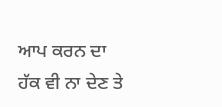ਆਪ ਕਰਨ ਦਾ ਹੱਕ ਵੀ ਨਾ ਦੇਣ ਤੇ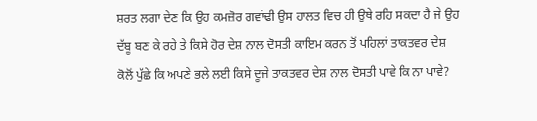ਸ਼ਰਤ ਲਗਾ ਦੇਣ ਕਿ ਉਹ ਕਮਜ਼ੋਰ ਗਵਾਂਢੀ ਉਸ ਹਾਲਤ ਵਿਚ ਹੀ ਉਥੇ ਰਹਿ ਸਕਦਾ ਹੈ ਜੇ ਉਹ ਦੱਬੂ ਬਣ ਕੇ ਰਹੇ ਤੇ ਕਿਸੇ ਹੋਰ ਦੇਸ਼ ਨਾਲ ਦੋਸਤੀ ਕਾਇਮ ਕਰਨ ਤੋਂ ਪਹਿਲਾਂ ਤਾਕਤਵਰ ਦੇਸ਼ ਕੋਲੋਂ ਪੁੱਛੇ ਕਿ ਅਪਣੇ ਭਲੇ ਲਈ ਕਿਸੇ ਦੂਜੇ ਤਾਕਤਵਰ ਦੇਸ਼ ਨਾਲ ਦੋਸਤੀ ਪਾਵੇ ਕਿ ਨਾ ਪਾਵੇ?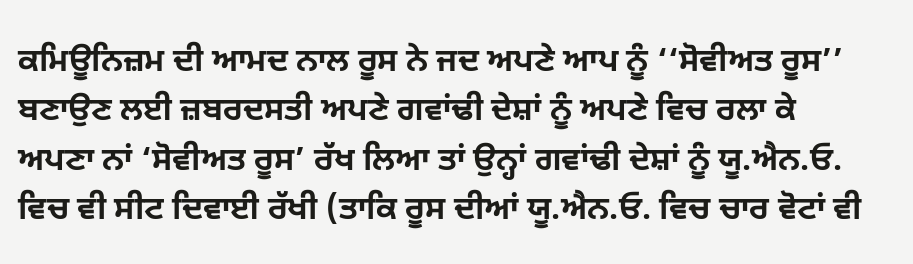ਕਮਿਊਨਿਜ਼ਮ ਦੀ ਆਮਦ ਨਾਲ ਰੂਸ ਨੇ ਜਦ ਅਪਣੇ ਆਪ ਨੂੰ ‘‘ਸੋਵੀਅਤ ਰੂਸ’’ ਬਣਾਉਣ ਲਈ ਜ਼ਬਰਦਸਤੀ ਅਪਣੇ ਗਵਾਂਢੀ ਦੇਸ਼ਾਂ ਨੂੰ ਅਪਣੇ ਵਿਚ ਰਲਾ ਕੇ ਅਪਣਾ ਨਾਂ ‘ਸੋਵੀਅਤ ਰੂਸ’ ਰੱਖ ਲਿਆ ਤਾਂ ਉਨ੍ਹਾਂ ਗਵਾਂਢੀ ਦੇਸ਼ਾਂ ਨੂੰ ਯੂ.ਐਨ.ਓ. ਵਿਚ ਵੀ ਸੀਟ ਦਿਵਾਈ ਰੱਖੀ (ਤਾਕਿ ਰੂਸ ਦੀਆਂ ਯੂ.ਐਨ.ਓ. ਵਿਚ ਚਾਰ ਵੋਟਾਂ ਵੀ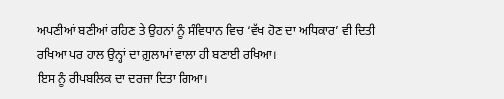ਅਪਣੀਆਂ ਬਣੀਆਂ ਰਹਿਣ ਤੇ ਉਹਨਾਂ ਨੂੰ ਸੰਵਿਧਾਨ ਵਿਚ ‘ਵੱਖ ਹੋਣ ਦਾ ਅਧਿਕਾਰ’ ਵੀ ਦਿਤੀ ਰਖਿਆ ਪਰ ਹਾਲ ਉਨ੍ਹਾਂ ਦਾ ਗ਼ੁਲਾਮਾਂ ਵਾਲਾ ਹੀ ਬਣਾਈ ਰਖਿਆ।
ਇਸ ਨੂੰ ਰੀਪਬਲਿਕ ਦਾ ਦਰਜਾ ਦਿਤਾ ਗਿਆ।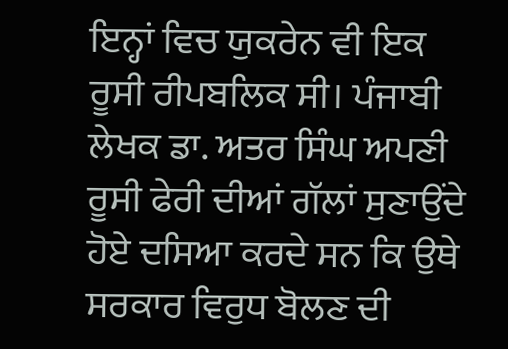ਇਨ੍ਹਾਂ ਵਿਚ ਯੁਕਰੇਨ ਵੀ ਇਕ ਰੂਸੀ ਰੀਪਬਲਿਕ ਸੀ। ਪੰਜਾਬੀ ਲੇਖਕ ਡਾ. ਅਤਰ ਸਿੰਘ ਅਪਣੀ ਰੂਸੀ ਫੇਰੀ ਦੀਆਂ ਗੱਲਾਂ ਸੁਣਾਉਂਦੇ ਹੋਏ ਦਸਿਆ ਕਰਦੇ ਸਨ ਕਿ ਉਥੇ ਸਰਕਾਰ ਵਿਰੁਧ ਬੋਲਣ ਦੀ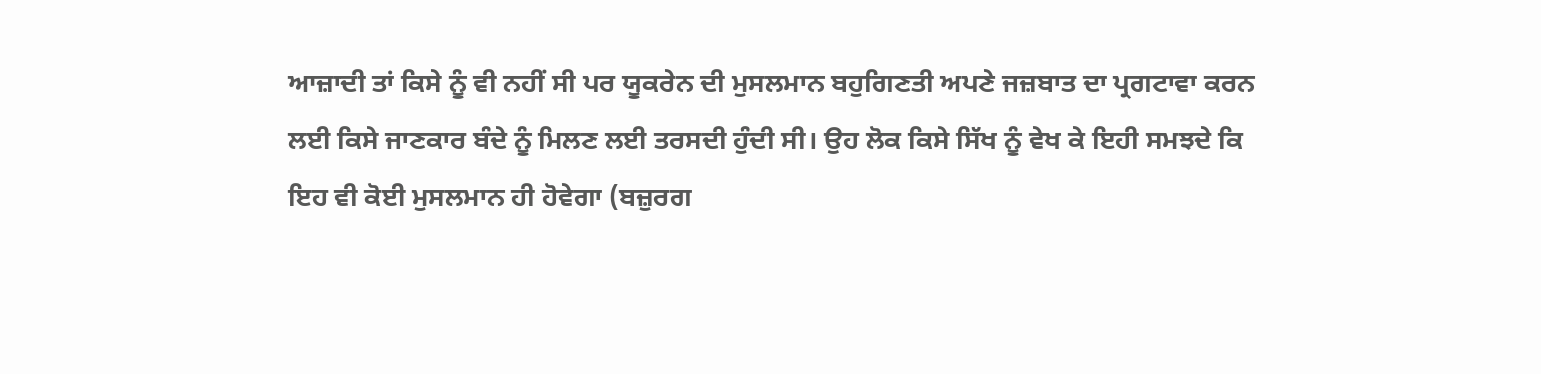ਆਜ਼ਾਦੀ ਤਾਂ ਕਿਸੇ ਨੂੰ ਵੀ ਨਹੀਂ ਸੀ ਪਰ ਯੂਕਰੇਨ ਦੀ ਮੁਸਲਮਾਨ ਬਹੁਗਿਣਤੀ ਅਪਣੇ ਜਜ਼ਬਾਤ ਦਾ ਪ੍ਰਗਟਾਵਾ ਕਰਨ ਲਈ ਕਿਸੇ ਜਾਣਕਾਰ ਬੰਦੇ ਨੂੰ ਮਿਲਣ ਲਈ ਤਰਸਦੀ ਹੁੰਦੀ ਸੀ। ਉਹ ਲੋਕ ਕਿਸੇ ਸਿੱਖ ਨੂੰ ਵੇਖ ਕੇ ਇਹੀ ਸਮਝਦੇ ਕਿ ਇਹ ਵੀ ਕੋਈ ਮੁਸਲਮਾਨ ਹੀ ਹੋਵੇਗਾ (ਬਜ਼ੁਰਗ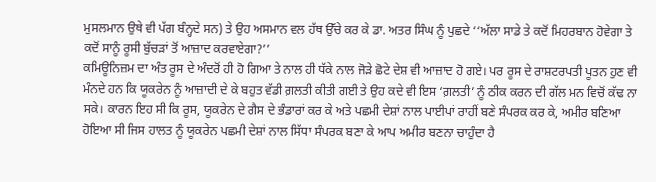ਮੁਸਲਮਾਨ ਉਥੇ ਵੀ ਪੱਗ ਬੰਨ੍ਹਦੇ ਸਨ) ਤੇ ਉਹ ਅਸਮਾਨ ਵਲ ਹੱਥ ਉੱਚੇ ਕਰ ਕੇ ਡਾ. ਅਤਰ ਸਿੰਘ ਨੂੰ ਪੁਛਦੇ ‘‘ਅੱਲਾ ਸਾਡੇ ਤੇ ਕਦੋਂ ਮਿਹਰਬਾਨ ਹੋਵੇਗਾ ਤੇ ਕਦੋਂ ਸਾਨੂੰ ਰੂਸੀ ਬੁੱਚੜਾਂ ਤੋਂ ਆਜ਼ਾਦ ਕਰਵਾਏਗਾ?’’
ਕਮਿਊਨਿਜ਼ਮ ਦਾ ਅੰਤ ਰੂਸ ਦੇ ਅੰਦਰੋਂ ਹੀ ਹੋ ਗਿਆ ਤੇ ਨਾਲ ਹੀ ਧੱਕੇ ਨਾਲ ਜੋੜੇ ਛੋਟੇ ਦੇਸ਼ ਵੀ ਆਜ਼ਾਦ ਹੋ ਗਏ। ਪਰ ਰੂਸ ਦੇ ਰਾਸ਼ਟਰਪਤੀ ਪੂਤਨ ਹੁਣ ਵੀ ਮੰਨਦੇ ਹਨ ਕਿ ਯੂਕਰੇਨ ਨੂੰ ਆਜ਼ਾਦੀ ਦੇ ਕੇ ਬਹੁਤ ਵੱਡੀ ਗ਼ਲਤੀ ਕੀਤੀ ਗਈ ਤੇ ਉਹ ਕਦੇ ਵੀ ਇਸ ‘ਗ਼ਲਤੀ’ ਨੂੰ ਠੀਕ ਕਰਨ ਦੀ ਗੱਲ ਮਨ ਵਿਚੋਂ ਕੱਢ ਨਾ ਸਕੇ। ਕਾਰਨ ਇਹ ਸੀ ਕਿ ਰੂਸ, ਯੂਕਰੇਨ ਦੇ ਗੈਸ ਦੇ ਭੰਡਾਰਾਂ ਕਰ ਕੇ ਅਤੇ ਪਛਮੀ ਦੇਸ਼ਾਂ ਨਾਲ ਪਾਈਪਾਂ ਰਾਹੀਂ ਬਣੇ ਸੰਪਰਕ ਕਰ ਕੇ, ਅਮੀਰ ਬਣਿਆ ਹੋਇਆ ਸੀ ਜਿਸ ਹਾਲਤ ਨੂੰ ਯੂਕਰੇਨ ਪਛਮੀ ਦੇਸ਼ਾਂ ਨਾਲ ਸਿੱਧਾ ਸੰਪਰਕ ਬਣਾ ਕੇ ਆਪ ਅਮੀਰ ਬਣਨਾ ਚਾਹੁੰਦਾ ਹੈ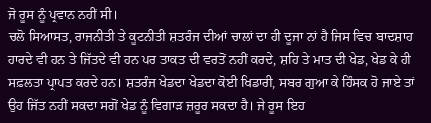ਜੋ ਰੂਸ ਨੂੰ ਪ੍ਰਵਾਨ ਨਹੀਂ ਸੀ।
ਚਲੋ ਸਿਆਸਤ, ਰਾਜਨੀਤੀ ਤੇ ਕੂਟਨੀਤੀ ਸ਼ਤਰੰਜ ਦੀਆਂ ਚਾਲਾਂ ਦਾ ਹੀ ਦੂਜਾ ਨਾਂ ਹੈ ਜਿਸ ਵਿਚ ਬਾਦਸ਼ਾਹ ਹਾਰਦੇ ਵੀ ਹਨ ਤੇ ਜਿੱਤਦੇ ਵੀ ਹਨ ਪਰ ਤਾਕਤ ਦੀ ਵਰਤੋਂ ਨਹੀਂ ਕਰਦੇ, ਸ਼ਹਿ ਤੇ ਮਾਤ ਦੀ ਖੇਡ, ਖੇਡ ਕੇ ਹੀ ਸਫ਼ਲਤਾ ਪ੍ਰਾਪਤ ਕਰਦੇ ਹਨ। ਸ਼ਤਰੰਜ ਖੇਡਦਾ ਖੇਡਦਾ ਕੋਈ ਖਿਡਾਰੀ, ਸਬਰ ਗੁਆ ਕੇ ਹਿੰਸਕ ਹੋ ਜਾਏ ਤਾਂ ਉਹ ਜਿੱਤ ਨਹੀਂ ਸਕਦਾ ਸਗੋਂ ਖੇਡ ਨੂੰ ਵਿਗਾੜ ਜ਼ਰੂਰ ਸਕਦਾ ਹੈ। ਜੇ ਰੂਸ ਇਹ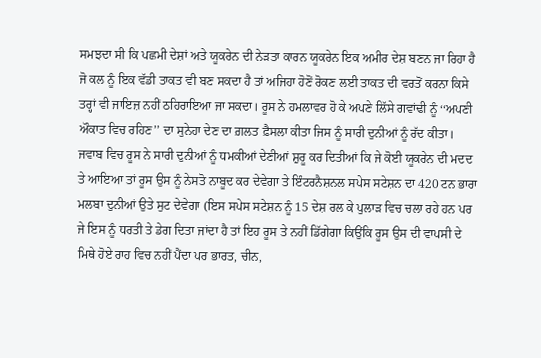ਸਮਝਦਾ ਸੀ ਕਿ ਪਛਮੀ ਦੇਸ਼ਾਂ ਅਤੇ ਯੂਕਰੇਨ ਦੀ ਨੇੜਤਾ ਕਾਰਨ ਯੂਕਰੇਨ ਇਕ ਅਮੀਰ ਦੇਸ਼ ਬਣਨ ਜਾ ਰਿਹਾ ਹੈ ਜੋ ਕਲ ਨੂੰ ਇਕ ਵੱਡੀ ਤਾਕਤ ਵੀ ਬਣ ਸਕਦਾ ਹੈ ਤਾਂ ਅਜਿਹਾ ਹੋਣੋਂ ਰੋਕਣ ਲਈ ਤਾਕਤ ਦੀ ਵਰਤੋਂ ਕਰਨਾ ਕਿਸੇ ਤਰ੍ਹਾਂ ਵੀ ਜਾਇਜ਼ ਨਹੀਂ ਠਹਿਰਾਇਆ ਜਾ ਸਕਦਾ। ਰੂਸ ਨੇ ਹਮਲਾਵਰ ਹੋ ਕੇ ਅਪਣੇ ਲਿੱਸੇ ਗਵਾਂਢੀ ਨੂੰ ‘‘ਅਪਣੀ ਔਕਾਤ ਵਿਚ ਰਹਿਣ’’ ਦਾ ਸੁਨੇਹਾ ਦੇਣ ਦਾ ਗ਼ਲਤ ਫ਼ੈਸਲਾ ਕੀਤਾ ਜਿਸ ਨੂੰ ਸਾਰੀ ਦੁਨੀਆਂ ਨੂੰ ਰੱਦ ਕੀਤਾ।
ਜਵਾਬ ਵਿਚ ਰੂਸ ਨੇ ਸਾਰੀ ਦੁਨੀਆਂ ਨੂੰ ਧਮਕੀਆਂ ਦੇਣੀਆਂ ਸ਼ੁਰੂ ਕਰ ਦਿਤੀਆਂ ਕਿ ਜੇ ਕੋਈ ਯੂਕਰੇਨ ਦੀ ਮਦਦ ਤੇ ਆਇਆ ਤਾਂ ਰੂਸ ਉਸ ਨੂੰ ਨੇਸਤੋ ਨਾਬੂਦ ਕਰ ਦੇਵੇਗਾ ਤੇ ਇੰਟਰਨੈਸ਼ਨਲ ਸਪੇਸ ਸਟੇਸ਼ਨ ਦਾ 420 ਟਨ ਭਾਰਾ ਮਲਬਾ ਦੁਨੀਆਂ ਉਤੇ ਸੁਟ ਦੇਵੇਗਾ (ਇਸ ਸਪੇਸ ਸਟੇਸ਼ਨ ਨੂੰ 15 ਦੇਸ਼ ਰਲ ਕੇ ਪੁਲਾੜ ਵਿਚ ਚਲਾ ਰਹੇ ਹਨ ਪਰ ਜੇ ਇਸ ਨੂੰ ਧਰਤੀ ਤੇ ਡੇਗ ਦਿਤਾ ਜਾਂਦਾ ਹੈ ਤਾਂ ਇਹ ਰੂਸ ਤੇ ਨਹੀਂ ਡਿੱਗੇਗਾ ਕਿਉਂਕਿ ਰੂਸ ਉਸ ਦੀ ਵਾਪਸੀ ਦੇ ਮਿਥੇ ਹੋਏ ਰਾਹ ਵਿਚ ਨਹੀਂ ਪੈਂਦਾ ਪਰ ਭਾਰਤ, ਚੀਨ,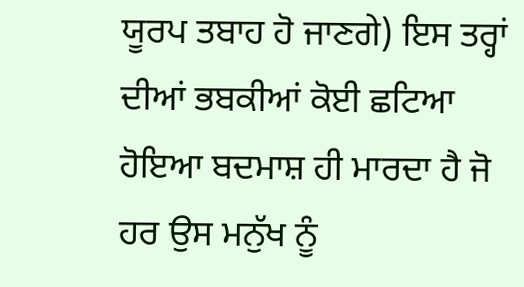ਯੂਰਪ ਤਬਾਹ ਹੋ ਜਾਣਗੇ) ਇਸ ਤਰ੍ਹਾਂ ਦੀਆਂ ਭਬਕੀਆਂ ਕੋਈ ਛਟਿਆ ਹੋਇਆ ਬਦਮਾਸ਼ ਹੀ ਮਾਰਦਾ ਹੈ ਜੋ ਹਰ ਉਸ ਮਨੁੱਖ ਨੂੰ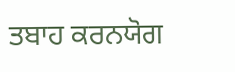ਤਬਾਹ ਕਰਨਯੋਗ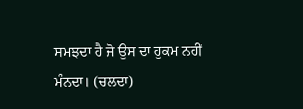ਸਮਝਦਾ ਹੈ ਜੋ ਉਸ ਦਾ ਹੁਕਮ ਨਹੀਂ ਮੰਨਦਾ। (ਚਲਦਾ)